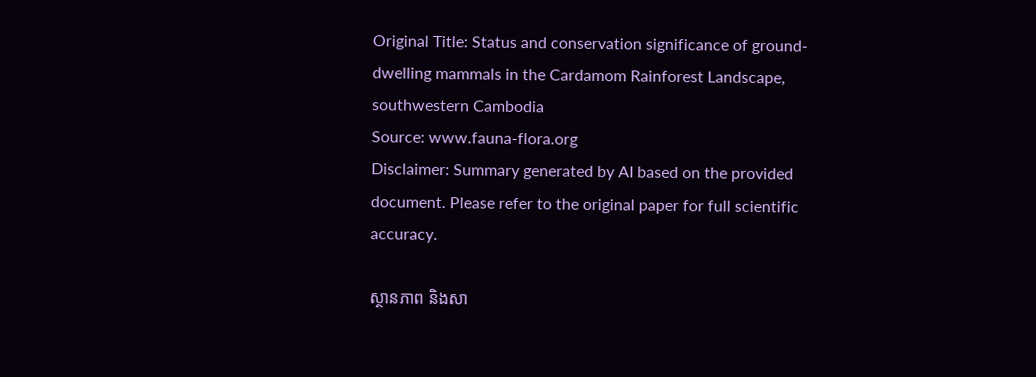Original Title: Status and conservation significance of ground-dwelling mammals in the Cardamom Rainforest Landscape, southwestern Cambodia
Source: www.fauna-flora.org
Disclaimer: Summary generated by AI based on the provided document. Please refer to the original paper for full scientific accuracy.

ស្ថានភាព និងសា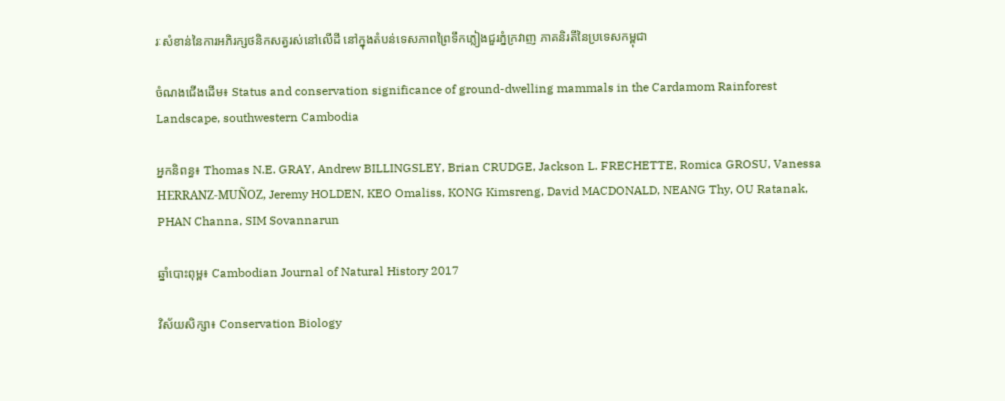រៈសំខាន់នៃការអភិរក្សថនិកសត្វរស់នៅលើដី នៅក្នុងតំបន់ទេសភាពព្រៃទឹកភ្លៀងជួរភ្នំក្រវាញ ភាគនិរតីនៃប្រទេសកម្ពុជា

ចំណងជើងដើម៖ Status and conservation significance of ground-dwelling mammals in the Cardamom Rainforest Landscape, southwestern Cambodia

អ្នកនិពន្ធ៖ Thomas N.E. GRAY, Andrew BILLINGSLEY, Brian CRUDGE, Jackson L. FRECHETTE, Romica GROSU, Vanessa HERRANZ-MUÑOZ, Jeremy HOLDEN, KEO Omaliss, KONG Kimsreng, David MACDONALD, NEANG Thy, OU Ratanak, PHAN Channa, SIM Sovannarun

ឆ្នាំបោះពុម្ព៖ Cambodian Journal of Natural History 2017

វិស័យសិក្សា៖ Conservation Biology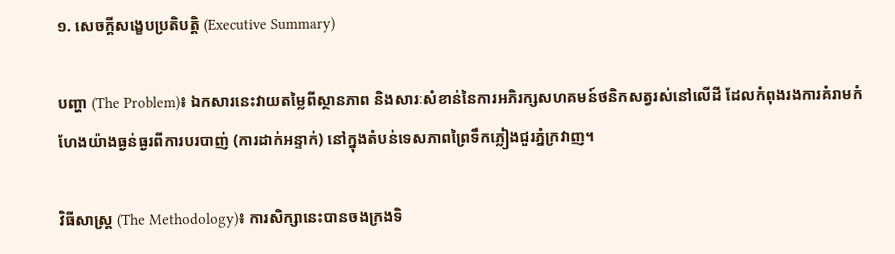១. សេចក្តីសង្ខេបប្រតិបត្តិ (Executive Summary)

បញ្ហា (The Problem)៖ ឯកសារនេះវាយតម្លៃពីស្ថានភាព និងសារៈសំខាន់នៃការអភិរក្សសហគមន៍ថនិកសត្វរស់នៅលើដី ដែលកំពុងរងការគំរាមកំហែងយ៉ាងធ្ងន់ធ្ងរពីការបរបាញ់ (ការដាក់អន្ទាក់) នៅក្នុងតំបន់ទេសភាពព្រៃទឹកភ្លៀងជួរភ្នំក្រវាញ។

វិធីសាស្ត្រ (The Methodology)៖ ការសិក្សានេះបានចងក្រងទិ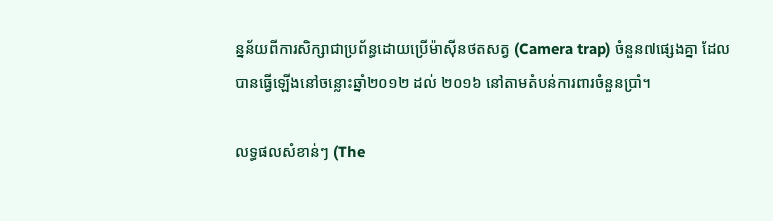ន្នន័យពីការសិក្សាជាប្រព័ន្ធដោយប្រើម៉ាស៊ីនថតសត្វ (Camera trap) ចំនួន៧ផ្សេងគ្នា ដែលបានធ្វើឡើងនៅចន្លោះឆ្នាំ២០១២ ដល់ ២០១៦ នៅតាមតំបន់ការពារចំនួនប្រាំ។

លទ្ធផលសំខាន់ៗ (The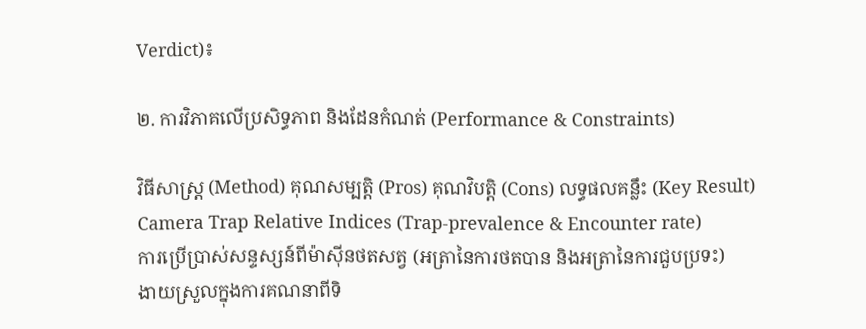Verdict)៖

២. ការវិភាគលើប្រសិទ្ធភាព និងដែនកំណត់ (Performance & Constraints)

វិធីសាស្ត្រ (Method) គុណសម្បត្តិ (Pros) គុណវិបត្តិ (Cons) លទ្ធផលគន្លឹះ (Key Result)
Camera Trap Relative Indices (Trap-prevalence & Encounter rate)
ការប្រើប្រាស់សន្ទស្សន៍ពីម៉ាស៊ីនថតសត្វ (អត្រានៃការថតបាន និងអត្រានៃការជួបប្រទះ)
ងាយស្រួលក្នុងការគណនាពីទិ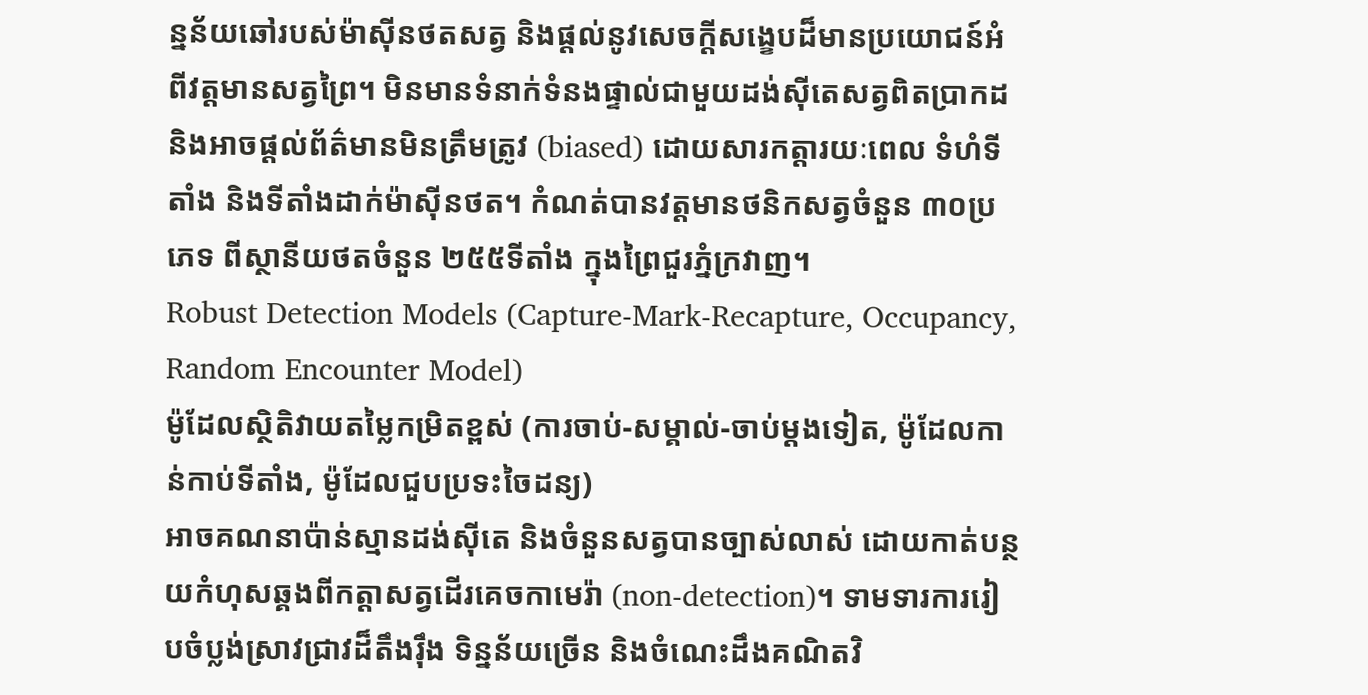ន្នន័យឆៅរបស់ម៉ាស៊ីនថតសត្វ និងផ្តល់នូវសេចក្តីសង្ខេបដ៏មានប្រយោជន៍អំពីវត្តមានសត្វព្រៃ។ មិនមានទំនាក់ទំនងផ្ទាល់ជាមួយដង់ស៊ីតេសត្វពិតប្រាកដ និងអាចផ្តល់ព័ត៌មានមិនត្រឹមត្រូវ (biased) ដោយសារកត្តារយៈពេល ទំហំទីតាំង និងទីតាំងដាក់ម៉ាស៊ីនថត។ កំណត់បានវត្តមានថនិកសត្វចំនួន ៣០ប្រភេទ ពីស្ថានីយថតចំនួន ២៥៥ទីតាំង ក្នុងព្រៃជួរភ្នំក្រវាញ។
Robust Detection Models (Capture-Mark-Recapture, Occupancy, Random Encounter Model)
ម៉ូដែលស្ថិតិវាយតម្លៃកម្រិតខ្ពស់ (ការចាប់-សម្គាល់-ចាប់ម្ដងទៀត, ម៉ូដែលកាន់កាប់ទីតាំង, ម៉ូដែលជួបប្រទះចៃដន្យ)
អាចគណនាប៉ាន់ស្មានដង់ស៊ីតេ និងចំនួនសត្វបានច្បាស់លាស់ ដោយកាត់បន្ថយកំហុសឆ្គងពីកត្តាសត្វដើរគេចកាមេរ៉ា (non-detection)។ ទាមទារការរៀបចំប្លង់ស្រាវជ្រាវដ៏តឹងរ៉ឹង ទិន្នន័យច្រើន និងចំណេះដឹងគណិតវិ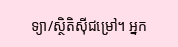ទ្យា/ស្ថិតិស៊ីជម្រៅ។ អ្នក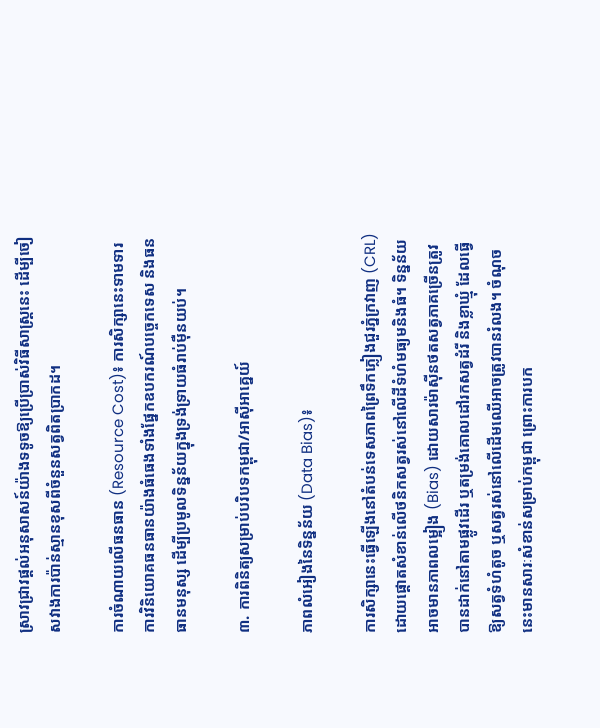ស្រាវជ្រាវផ្តល់អនុសាសន៍យ៉ាងទទូចឱ្យប្រើប្រាស់វិធីសាស្ត្រនេះ ដើម្បីចៀសវាងការប៉ាន់ស្មានខុសពីចំនួនសត្វពិតប្រាកដ។

ការចំណាយលើធនធាន (Resource Cost)៖ ការសិក្សានេះទាមទារការវិនិយោគធនធានយ៉ាងធំធេងទាំងផ្នែកឧបករណ៍បច្ចេកទេស និងធនធានមនុស្ស ដើម្បីប្រមូលទិន្នន័យក្នុងទ្រង់ទ្រាយធំរាប់ម៉ឺនយប់។

៣. ការពិនិត្យសម្រាប់បរិបទកម្ពុជា/អាស៊ីអាគ្នេយ៍

ភាពលំអៀងនៃទិន្នន័យ (Data Bias)៖

ការសិក្សានេះធ្វើឡើងនៅតំបន់ទេសភាពព្រៃទឹកភ្លៀងជួរភ្នំក្រវាញ (CRL) ដោយផ្តោតសំខាន់លើថនិកសត្វរស់នៅលើដីទំហំមធ្យមនិងធំ។ ទិន្នន័យអាចមានភាពលម្អៀង (Bias) ដោយសារម៉ាស៊ីនថតសត្វភាគច្រើនត្រូវបានដាក់នៅតាមផ្លូវដើរ ឬតម្រង់គោលដៅរកសត្វដំរី និងខ្លាឃ្មុំ ដែលធ្វើឱ្យសត្វទំហំតូច ឬសត្វរស់នៅលើដើមឈើអាចត្រូវបានរំលង។ ចំណុចនេះមានសារៈសំខាន់សម្រាប់កម្ពុជា ព្រោះការបក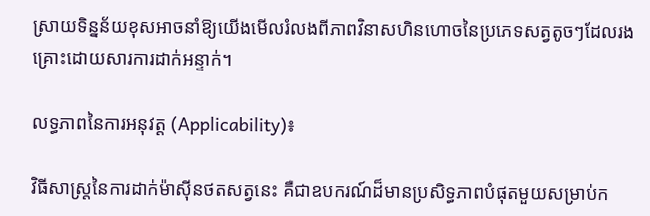ស្រាយទិន្នន័យខុសអាចនាំឱ្យយើងមើលរំលងពីភាពវិនាសហិនហោចនៃប្រភេទសត្វតូចៗដែលរងគ្រោះដោយសារការដាក់អន្ទាក់។

លទ្ធភាពនៃការអនុវត្ត (Applicability)៖

វិធីសាស្ត្រនៃការដាក់ម៉ាស៊ីនថតសត្វនេះ គឺជាឧបករណ៍ដ៏មានប្រសិទ្ធភាពបំផុតមួយសម្រាប់ក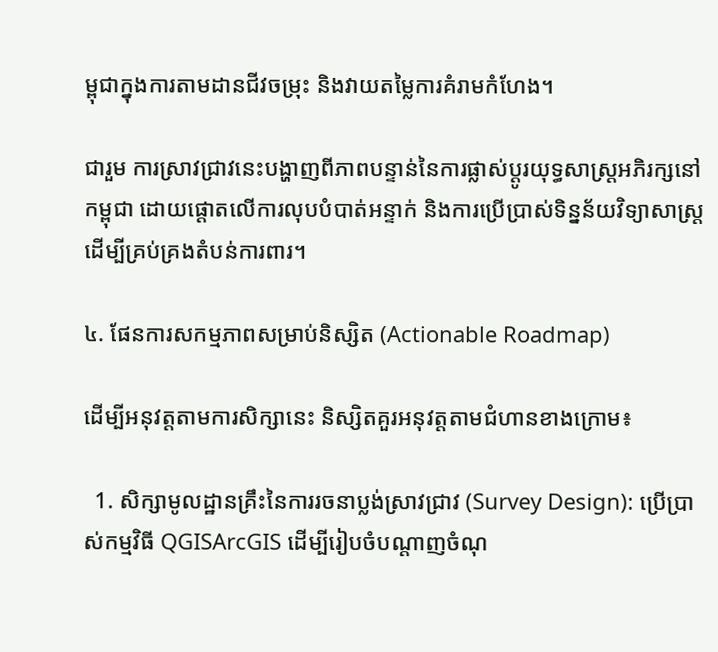ម្ពុជាក្នុងការតាមដានជីវចម្រុះ និងវាយតម្លៃការគំរាមកំហែង។

ជារួម ការស្រាវជ្រាវនេះបង្ហាញពីភាពបន្ទាន់នៃការផ្លាស់ប្តូរយុទ្ធសាស្ត្រអភិរក្សនៅកម្ពុជា ដោយផ្តោតលើការលុបបំបាត់អន្ទាក់ និងការប្រើប្រាស់ទិន្នន័យវិទ្យាសាស្ត្រដើម្បីគ្រប់គ្រងតំបន់ការពារ។

៤. ផែនការសកម្មភាពសម្រាប់និស្សិត (Actionable Roadmap)

ដើម្បីអនុវត្តតាមការសិក្សានេះ និស្សិតគួរអនុវត្តតាមជំហានខាងក្រោម៖

  1. សិក្សាមូលដ្ឋានគ្រឹះនៃការរចនាប្លង់ស្រាវជ្រាវ (Survey Design): ប្រើប្រាស់កម្មវិធី QGISArcGIS ដើម្បីរៀបចំបណ្តាញចំណុ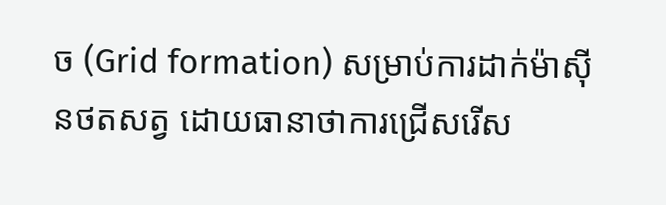ច (Grid formation) សម្រាប់ការដាក់ម៉ាស៊ីនថតសត្វ ដោយធានាថាការជ្រើសរើស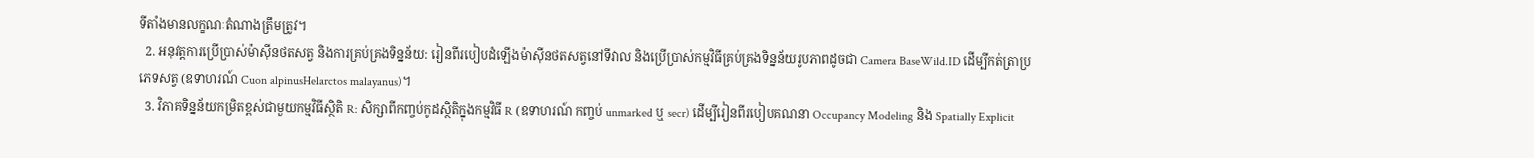ទីតាំងមានលក្ខណៈតំណាងត្រឹមត្រូវ។
  2. អនុវត្តការប្រើប្រាស់ម៉ាស៊ីនថតសត្វ និងការគ្រប់គ្រងទិន្នន័យ: រៀនពីរបៀបដំឡើងម៉ាស៊ីនថតសត្វនៅទីវាល និងប្រើប្រាស់កម្មវិធីគ្រប់គ្រងទិន្នន័យរូបភាពដូចជា Camera BaseWild.ID ដើម្បីកត់ត្រាប្រភេទសត្វ (ឧទាហរណ៍ Cuon alpinusHelarctos malayanus)។
  3. វិភាគទិន្នន័យកម្រិតខ្ពស់ជាមួយកម្មវិធីស្ថិតិ R: សិក្សាពីកញ្ចប់កូដស្ថិតិក្នុងកម្មវិធី R (ឧទាហរណ៍ កញ្ចប់ unmarked ឬ secr) ដើម្បីរៀនពីរបៀបគណនា Occupancy Modeling និង Spatially Explicit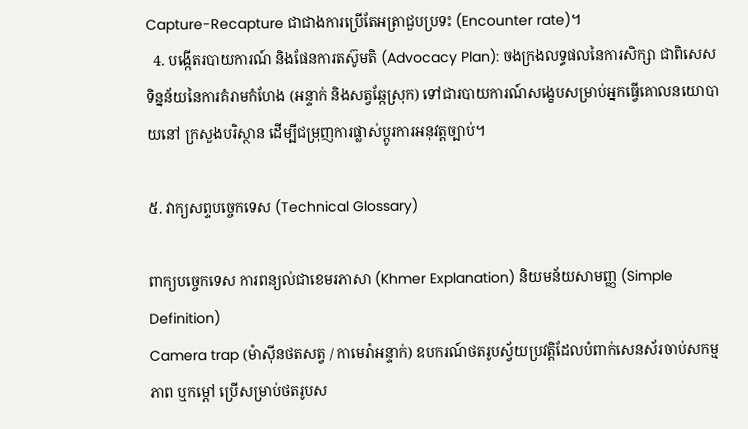Capture-Recapture ជាជាងការប្រើតែអត្រាជួបប្រទះ (Encounter rate)។
  4. បង្កើតរបាយការណ៍ និងផែនការតស៊ូមតិ (Advocacy Plan): ចងក្រងលទ្ធផលនៃការសិក្សា ជាពិសេសទិន្នន័យនៃការគំរាមកំហែង (អន្ទាក់ និងសត្វឆ្កែស្រុក) ទៅជារបាយការណ៍សង្ខេបសម្រាប់អ្នកធ្វើគោលនយោបាយនៅ ក្រសួងបរិស្ថាន ដើម្បីជម្រុញការផ្លាស់ប្តូរការអនុវត្តច្បាប់។

៥. វាក្យសព្ទបច្ចេកទេស (Technical Glossary)

ពាក្យបច្ចេកទេស ការពន្យល់ជាខេមរភាសា (Khmer Explanation) និយមន័យសាមញ្ញ (Simple Definition)
Camera trap (ម៉ាស៊ីនថតសត្វ / កាមេរ៉ាអន្ទាក់) ឧបករណ៍ថតរូបស្វ័យប្រវត្តិដែលបំពាក់សេនស័រចាប់សកម្មភាព ឬកម្តៅ ប្រើសម្រាប់ថតរូបស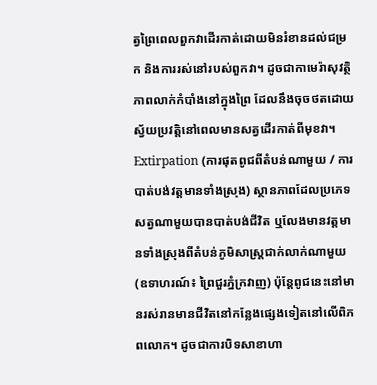ត្វព្រៃពេលពួកវាដើរកាត់ដោយមិនរំខានដល់ជម្រក និងការរស់នៅរបស់ពួកវា។ ដូចជាកាមេរ៉ាសុវត្ថិភាពលាក់កំបាំងនៅក្នុងព្រៃ ដែលនឹងចុចថតដោយស្វ័យប្រវត្តិនៅពេលមានសត្វដើរកាត់ពីមុខវា។
Extirpation (ការផុតពូជពីតំបន់ណាមួយ / ការបាត់បង់វត្តមានទាំងស្រុង) ស្ថានភាពដែលប្រភេទសត្វណាមួយបានបាត់បង់ជីវិត ឬលែងមានវត្តមានទាំងស្រុងពីតំបន់ភូមិសាស្ត្រជាក់លាក់ណាមួយ (ឧទាហរណ៍៖ ព្រៃជួរភ្នំក្រវាញ) ប៉ុន្តែពូជនេះនៅមានរស់រានមានជីវិតនៅកន្លែងផ្សេងទៀតនៅលើពិភពលោក។ ដូចជាការបិទសាខាហា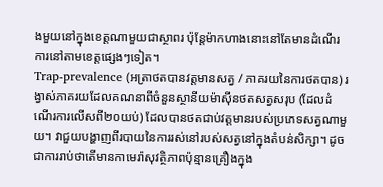ងមួយនៅក្នុងខេត្តណាមួយជាស្ថាពរ ប៉ុន្តែម៉ាកហាងនោះនៅតែមានដំណើរការនៅតាមខេត្តផ្សេងៗទៀត។
Trap-prevalence (អត្រាថតបានវត្តមានសត្វ / ភាគរយនៃការថតបាន) រង្វាស់ភាគរយដែលគណនាពីចំនួនស្ថានីយម៉ាស៊ីនថតសត្វសរុប (ដែលដំណើរការលើសពី២០យប់) ដែលបានថតជាប់វត្តមានរបស់ប្រភេទសត្វណាមួយ។ វាជួយបង្ហាញពីរបាយនៃការរស់នៅរបស់សត្វនៅក្នុងតំបន់សិក្សា។ ដូចជាការរាប់ថាតើមានកាមេរ៉ាសុវត្ថិភាពប៉ុន្មានគ្រឿងក្នុង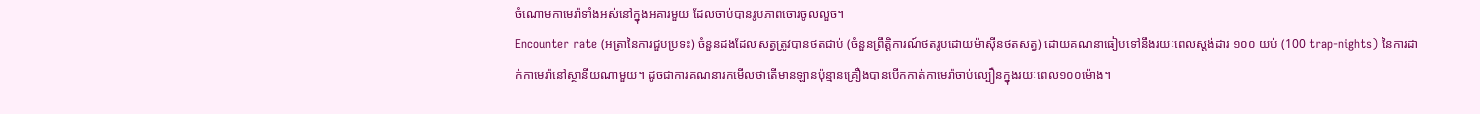ចំណោមកាមេរ៉ាទាំងអស់នៅក្នុងអគារមួយ ដែលចាប់បានរូបភាពចោរចូលលួច។
Encounter rate (អត្រានៃការជួបប្រទះ) ចំនួនដងដែលសត្វត្រូវបានថតជាប់ (ចំនួនព្រឹត្តិការណ៍ថតរូបដោយម៉ាស៊ីនថតសត្វ) ដោយគណនាធៀបទៅនឹងរយៈពេលស្តង់ដារ ១០០ យប់ (100 trap-nights) នៃការដាក់កាមេរ៉ានៅស្ថានីយណាមួយ។ ដូចជាការគណនារកមើលថាតើមានឡានប៉ុន្មានគ្រឿងបានបើកកាត់កាមេរ៉ាចាប់ល្បឿនក្នុងរយៈពេល១០០ម៉ោង។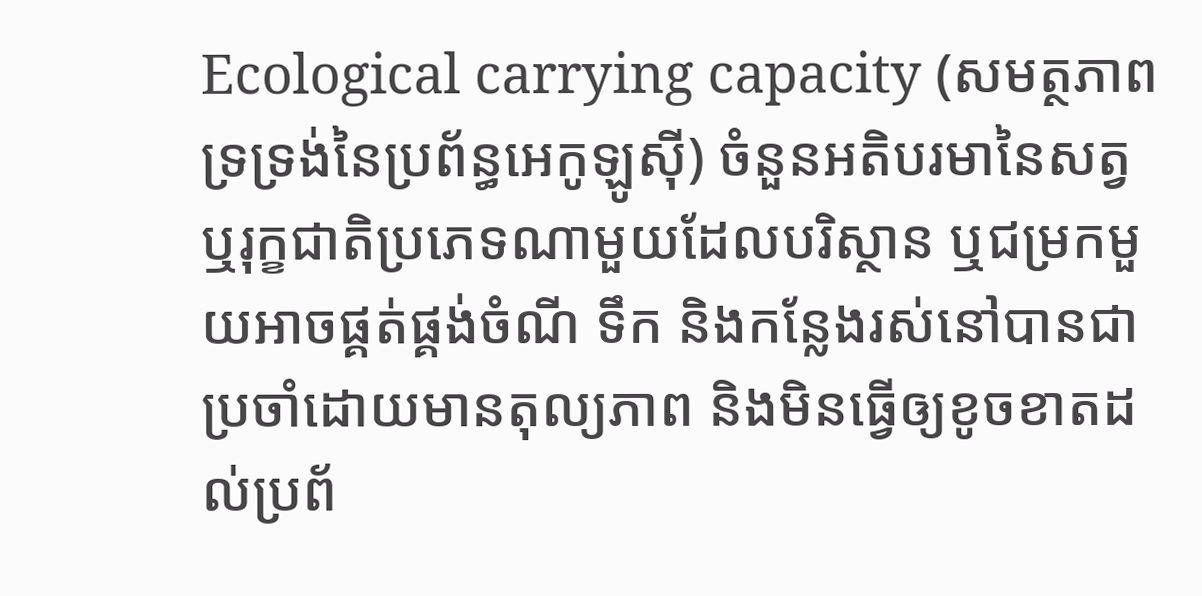Ecological carrying capacity (សមត្ថភាពទ្រទ្រង់នៃប្រព័ន្ធអេកូឡូស៊ី) ចំនួនអតិបរមានៃសត្វ ឬរុក្ខជាតិប្រភេទណាមួយដែលបរិស្ថាន ឬជម្រកមួយអាចផ្គត់ផ្គង់ចំណី ទឹក និងកន្លែងរស់នៅបានជាប្រចាំដោយមានតុល្យភាព និងមិនធ្វើឲ្យខូចខាតដល់ប្រព័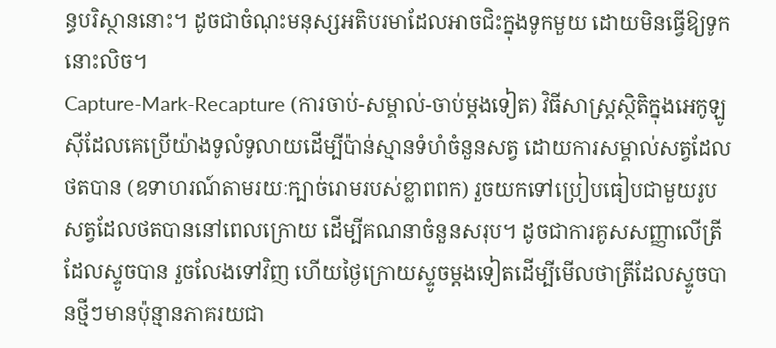ន្ធបរិស្ថាននោះ។ ដូចជាចំណុះមនុស្សអតិបរមាដែលអាចជិះក្នុងទូកមួយ ដោយមិនធ្វើឱ្យទូកនោះលិច។
Capture-Mark-Recapture (ការចាប់-សម្គាល់-ចាប់ម្ដងទៀត) វិធីសាស្ត្រស្ថិតិក្នុងអេកូឡូស៊ីដែលគេប្រើយ៉ាងទូលំទូលាយដើម្បីប៉ាន់ស្មានទំហំចំនួនសត្វ ដោយការសម្គាល់សត្វដែលថតបាន (ឧទាហរណ៍តាមរយៈក្បាច់រោមរបស់ខ្លាពពក) រួចយកទៅប្រៀបធៀបជាមួយរូបសត្វដែលថតបាននៅពេលក្រោយ ដើម្បីគណនាចំនួនសរុប។ ដូចជាការគូសសញ្ញាលើត្រីដែលស្ទូចបាន រួចលែងទៅវិញ ហើយថ្ងៃក្រោយស្ទូចម្តងទៀតដើម្បីមើលថាត្រីដែលស្ទូចបានថ្មីៗមានប៉ុន្មានភាគរយជា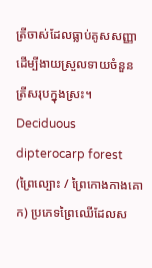ត្រីចាស់ដែលធ្លាប់គូសសញ្ញា ដើម្បីងាយស្រួលទាយចំនួនត្រីសរុបក្នុងស្រះ។
Deciduous dipterocarp forest (ព្រៃល្បោះ / ព្រៃកោងកាងគោក) ប្រភេទព្រៃឈើដែលស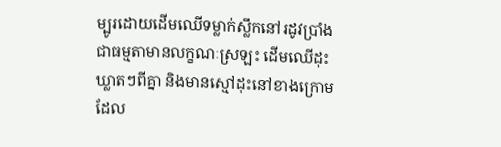ម្បូរដោយដើមឈើទម្លាក់ស្លឹកនៅរដូវប្រាំង ជាធម្មតាមានលក្ខណៈស្រឡះ ដើមឈើដុះឃ្លាតៗពីគ្នា និងមានស្មៅដុះនៅខាងក្រោម ដែល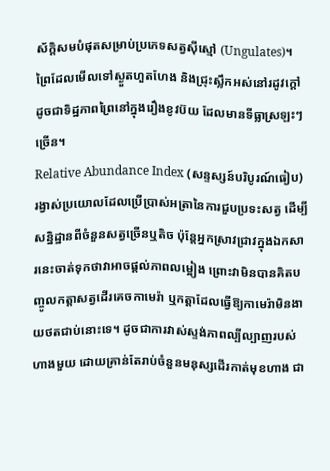ស័ក្តិសមបំផុតសម្រាប់ប្រភេទសត្វស៊ីស្មៅ (Ungulates)។ ព្រៃដែលមើលទៅស្ងួតហួតហែង និងជ្រុះស្លឹកអស់នៅរដូវក្តៅ ដូចជាទិដ្ឋភាពព្រៃនៅក្នុងរឿងខូវប៊យ ដែលមានទីធ្លាស្រឡះៗច្រើន។
Relative Abundance Index (សន្ទស្សន៍បរិបូរណ៍ធៀប) រង្វាស់ប្រយោលដែលប្រើប្រាស់អត្រានៃការជួបប្រទះសត្វ ដើម្បីសន្និដ្ឋានពីចំនួនសត្វច្រើនឬតិច ប៉ុន្តែអ្នកស្រាវជ្រាវក្នុងឯកសារនេះចាត់ទុកថាវាអាចផ្តល់ភាពលម្អៀង ព្រោះវាមិនបានគិតបញ្ចូលកត្តាសត្វដើរគេចកាមេរ៉ា ឬកត្តាដែលធ្វើឱ្យកាមេរ៉ាមិនងាយថតជាប់នោះទេ។ ដូចជាការវាស់ស្ទង់ភាពល្បីល្បាញរបស់ហាងមួយ ដោយគ្រាន់តែរាប់ចំនួនមនុស្សដើរកាត់មុខហាង ជា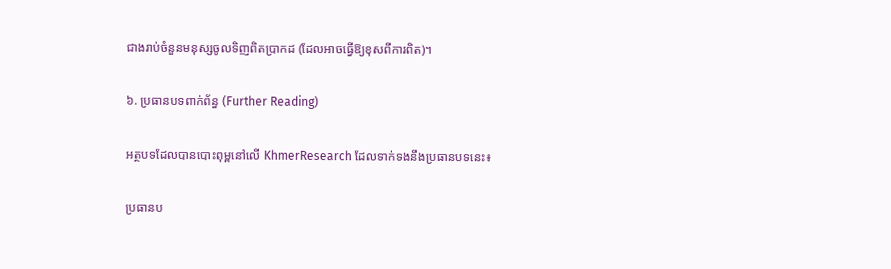ជាងរាប់ចំនួនមនុស្សចូលទិញពិតប្រាកដ (ដែលអាចធ្វើឱ្យខុសពីការពិត)។

៦. ប្រធានបទពាក់ព័ន្ធ (Further Reading)

អត្ថបទដែលបានបោះពុម្ពនៅលើ KhmerResearch ដែលទាក់ទងនឹងប្រធានបទនេះ៖

ប្រធានប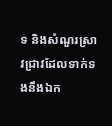ទ និងសំណួរស្រាវជ្រាវដែលទាក់ទងនឹងឯក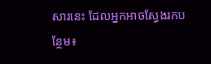សារនេះ ដែលអ្នកអាចស្វែងរកបន្ថែម៖